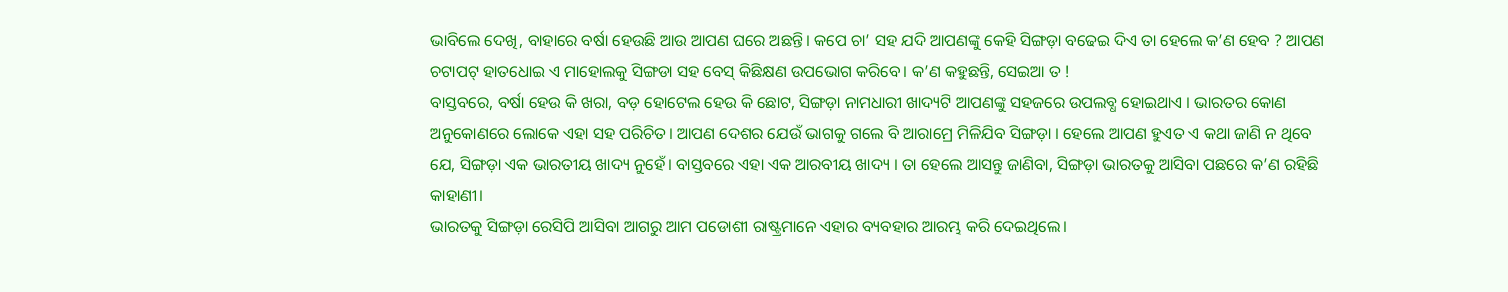ଭାବିଲେ ଦେଖି, ବାହାରେ ବର୍ଷା ହେଉଛି ଆଉ ଆପଣ ଘରେ ଅଛନ୍ତି। କପେ ଚା’ ସହ ଯଦି ଆପଣଙ୍କୁ କେହି ସିଙ୍ଗଡ଼ା ବଢେଇ ଦିଏ ତା ହେଲେ କ’ଣ ହେବ ? ଆପଣ ଚଟାପଟ୍ ହାତଧୋଇ ଏ ମାହୋଲକୁ ସିଙ୍ଗଡା ସହ ବେସ୍ କିଛିକ୍ଷଣ ଉପଭୋଗ କରିବେ। କ’ଣ କହୁଛନ୍ତି, ସେଇଆ ତ !
ବାସ୍ତବରେ, ବର୍ଷା ହେଉ କି ଖରା, ବଡ଼ ହୋଟେଲ ହେଉ କି ଛୋଟ, ସିଙ୍ଗଡ଼ା ନାମଧାରୀ ଖାଦ୍ୟଟି ଆପଣଙ୍କୁ ସହଜରେ ଉପଲବ୍ଧ ହୋଇଥାଏ । ଭାରତର କୋଣ ଅନୁକୋଣରେ ଲୋକେ ଏହା ସହ ପରିଚିତ। ଆପଣ ଦେଶର ଯେଉଁ ଭାଗକୁ ଗଲେ ବି ଆରାମ୍ରେ ମିଳିଯିବ ସିଙ୍ଗଡ଼ା । ହେଲେ ଆପଣ ହୁଏତ ଏ କଥା ଜାଣି ନ ଥିବେ ଯେ, ସିଙ୍ଗଡ଼ା ଏକ ଭାରତୀୟ ଖାଦ୍ୟ ନୁହେଁ। ବାସ୍ତବରେ ଏହା ଏକ ଆରବୀୟ ଖାଦ୍ୟ । ତା ହେଲେ ଆସନ୍ତୁ ଜାଣିବା, ସିଙ୍ଗଡ଼ା ଭାରତକୁ ଆସିବା ପଛରେ କ’ଣ ରହିଛି କାହାଣୀ।
ଭାରତକୁ ସିଙ୍ଗଡ଼ା ରେସିପି ଆସିବା ଆଗରୁ ଆମ ପଡୋଶୀ ରାଷ୍ଟ୍ରମାନେ ଏହାର ବ୍ୟବହାର ଆରମ୍ଭ କରି ଦେଇଥିଲେ।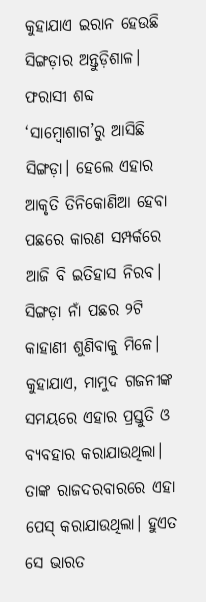କୁହାଯାଏ ଇରାନ ହେଉଛି ସିଙ୍ଗଡ଼ାର ଅନ୍ତୁଡ଼ିଶାଳ। ଫରାସୀ ଶବ୍ଦ ‘ସାମ୍ବୋଶାଗ’ରୁ ଆସିଛି ସିଙ୍ଗଡ଼ା। ହେଲେ ଏହାର ଆକୃତି ତିନିକୋଣିଆ ହେବା ପଛରେ କାରଣ ସମ୍ପର୍କରେ ଆଜି ବି ଇତିହାସ ନିରବ। ସିଙ୍ଗଡ଼ା ନାଁ ପଛର ୨ଟି କାହାଣୀ ଶୁଣିବାକୁ ମିଳେ। କୁହାଯାଏ, ମାମୁଦ ଗଜନୀଙ୍କ ସମୟରେ ଏହାର ପ୍ରସ୍ତୁତି ଓ ବ୍ୟବହାର କରାଯାଉଥିଲା। ତାଙ୍କ ରାଜଦରବାରରେ ଏହା ପେସ୍ କରାଯାଉଥିଲା। ହୁଏତ ସେ ଭାରତ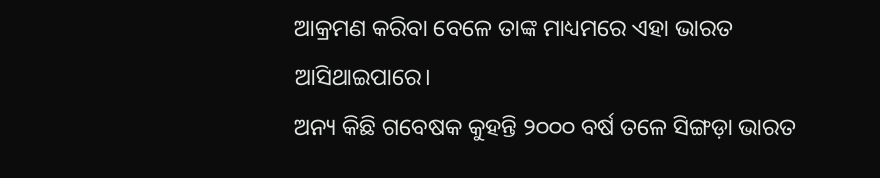ଆକ୍ରମଣ କରିବା ବେଳେ ତାଙ୍କ ମାଧ୍ୟମରେ ଏହା ଭାରତ ଆସିଥାଇପାରେ।
ଅନ୍ୟ କିଛି ଗବେଷକ କୁହନ୍ତି ୨୦୦୦ ବର୍ଷ ତଳେ ସିଙ୍ଗଡ଼ା ଭାରତ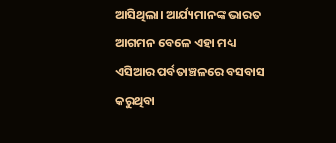ଆସିଥିଲା। ଆର୍ଯ୍ୟମାନଙ୍କ ଭାରତ ଆଗମନ ବେଳେ ଏହା ମଧ୍ୟ ଏସିଆର ପର୍ବତାଞ୍ଚଳରେ ବସବାସ କରୁଥିବା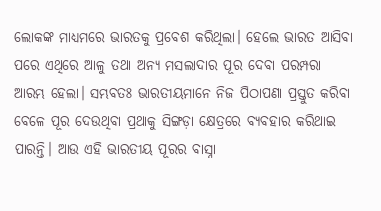ଲୋକଙ୍କ ମାଧ୍ୟମରେ ଭାରତକୁ ପ୍ରବେଶ କରିଥିଲା। ହେଲେ ଭାରତ ଆସିବା ପରେ ଏଥିରେ ଆଳୁ ତଥା ଅନ୍ୟ ମସଲାଦାର ପୂର ଦେବା ପରମ୍ପରା ଆରମ୍ଭ ହେଲା। ସମ୍ଭବତଃ ଭାରତୀୟମାନେ ନିଜ ପିଠାପଣା ପ୍ରସ୍ତୁତ କରିବା ବେଳେ ପୂର ଦେଉଥିବା ପ୍ରଥାକୁ ସିଙ୍ଗଡ଼ା କ୍ଷେତ୍ରରେ ବ୍ୟବହାର କରିଥାଇ ପାରନ୍ତି। ଆଉ ଏହି ଭାରତୀୟ ପୂରର ବାସ୍ନା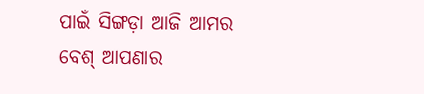ପାଇଁ ସିଙ୍ଗଡ଼ା ଆଜି ଆମର ବେଶ୍ ଆପଣାର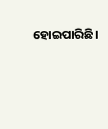ହୋଇପାରିଛି।